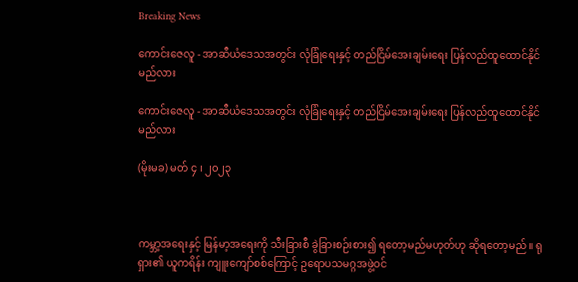Breaking News

ကောင်းဇေလူ - အာဆီယံဒေသအတွင်း လုံခြုံရေးနှင့် တည်ငြိမ်အေးချမ်းရေး ပြန်လည်ထူထောင်နိုင်မည်လား

ကောင်းဇေလူ - အာဆီယံဒေသအတွင်း လုံခြုံရေးနှင့် တည်ငြိမ်အေးချမ်းရေး ပြန်လည်ထူထောင်နိုင်မည်လား

(မိုးမခ) မတ် ၄ ၊ ၂၀၂၃



ကမ္ဘာ့အရေးနှင့် မြန်မာ့အရေးကို သီးခြားစီ ခွဲခြားစဉ်းစား၍ ရတော့မည်မဟုတ်ဟု ဆိုရတော့မည်။ ရုရှား၏ ယူကရိန်း ကျူးကျော်စစ်ကြောင့် ဥရောပသမဂ္ဂအဖွဲ့ဝင်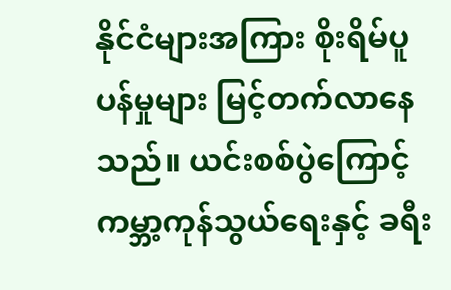နိုင်ငံများအကြား စိုးရိမ်ပူပန်မှုများ မြင့်တက်လာနေသည်။ ယင်းစစ်ပွဲကြောင့် ကမ္ဘာ့ကုန်သွယ်ရေးနှင့် ခရီး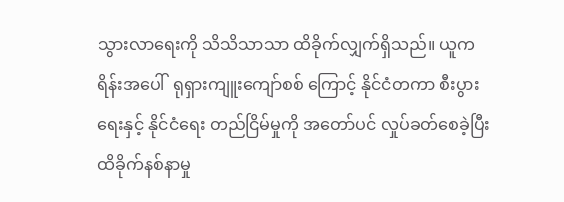သွားလာရေးကို သိသိသာသာ ထိခိုက်လျှက်ရှိသည်။ ယူကရိန်းအပေါ်  ရုရှားကျူးကျော်စစ် ကြောင့် နိုင်ငံတကာ စီးပွားရေးနှင့် နိုင်ငံရေး တည်ငြိမ်မှုကို အတော်ပင် လှုပ်ခတ်စေခဲ့ပြီး ထိခိုက်နစ်နာမှု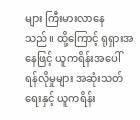များ ကြီးမားလာနေ သည်။ ထို့ကြောင့် ရုရှားအနေဖြင့် ယူကရိန်းအပေါ် ရန်လိုမှုများ အဆုံးသတ်ရေးနှင့် ယူကရိန်း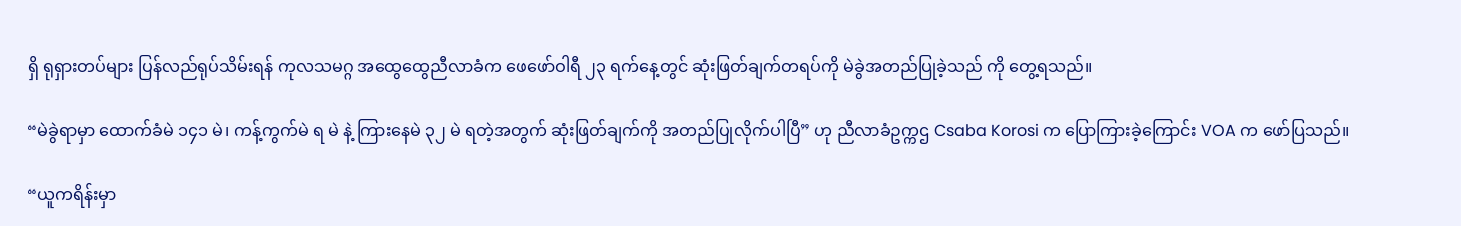ရှိ ရုရှားတပ်များ ပြန်လည်ရုပ်သိမ်းရန် ကုလသမဂ္ဂ အထွေထွေညီလာခံက ဖေဖော်ဝါရီ ၂၃ ရက်နေ့တွင် ဆုံးဖြတ်ချက်တရပ်ကို မဲခွဲအတည်ပြုခဲ့သည် ကို တွေ့ရသည်။

“မဲခွဲရာမှာ ထောက်ခံမဲ ၁၄၁ မဲ၊ ကန့်ကွက်မဲ ရ မဲ နဲ့ ကြားနေမဲ ၃၂ မဲ ရတဲ့အတွက် ဆုံးဖြတ်ချက်ကို အတည်ပြုလိုက်ပါပြီ” ဟု ညီလာခံဥက္ကဌ Csaba Korosi က ပြောကြားခဲ့ကြောင်း VOA က ဖော်ပြသည်။

“ယူကရိန်းမှာ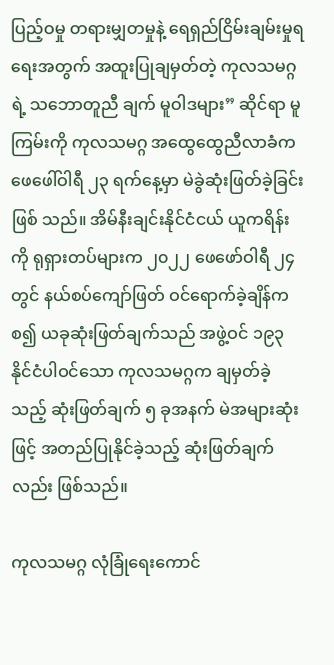ပြည့်ဝမှု တရားမျှတမှုနဲ့ ရေရှည်ငြိမ်းချမ်းမှုရရေးအတွက် အထူးပြုချမှတ်တဲ့ ကုလသမဂ္ဂရဲ့ သဘောတူညီ ချက် မူဝါဒများ” ဆိုင်ရာ မူကြမ်းကို ကုလသမဂ္ဂ အထွေထွေညီလာခံက ဖေဖေါ်ဝါရီ ၂၃ ရက်နေ့မှာ မဲခွဲဆုံးဖြတ်ခဲ့ခြင်း ဖြစ် သည်။ အိမ်နီးချင်းနိုင်ငံငယ် ယူကရိန်းကို ရုရှားတပ်များက ၂၀၂၂ ဖေဖော်ဝါရီ ၂၄ တွင် နယ်စပ်ကျော်ဖြတ် ဝင်ရောက်ခဲ့ချိန်ကစ၍ ယခုဆုံးဖြတ်ချက်သည် အဖွဲ့ဝင် ၁၉၃ နိုင်ငံပါဝင်သော ကုလသမဂ္ဂက ချမှတ်ခဲ့သည့် ဆုံးဖြတ်ချက် ၅ ခုအနက် မဲအများဆုံးဖြင့် အတည်ပြုနိုင်ခဲ့သည့် ဆုံးဖြတ်ချက်လည်း ဖြစ်သည်။

ကုလသမဂ္ဂ လုံခြုံရေးကောင်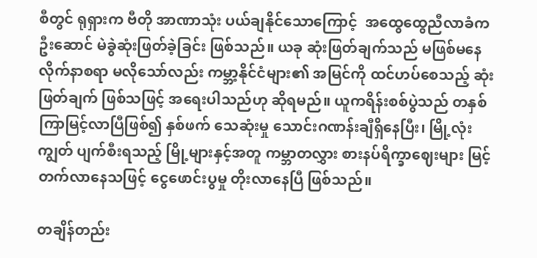စီတွင် ရုရှားက ဗီတို အာဏာသုံး ပယ်ချနိုင်သောကြောင့်  အထွေထွေညီလာခံက ဦးဆောင် မဲခွဲဆုံးဖြတ်ခဲ့ခြင်း ဖြစ်သည်။ ယခု ဆုံးဖြတ်ချက်သည် မဖြစ်မနေ လိုက်နာစရာ မလိုသော်လည်း ကမ္ဘာ့နိုင်ငံများ၏ အမြင်ကို ထင်ဟပ်စေသည့် ဆုံးဖြတ်ချက် ဖြစ်သဖြင့် အရေးပါသည်ဟု ဆိုရမည်။ ယူကရိန်းစစ်ပွဲသည် တနှစ်ကြာမြင့်လာပြီဖြစ်၍ နှစ်ဖက် သေဆုံးမှု သောင်းဂဏန်းချီရှိနေပြီး၊ မြို့လုံးကျွတ် ပျက်စီးရသည့် မြို့များနှင့်အတူ ကမ္ဘာတလွှား စားနပ်ရိက္ခာဈေးများ မြင့်တက်လာနေသဖြင့် ငွေဖောင်းပွမှု တိုးလာနေပြီ ဖြစ်သည်။

တချိန်တည်း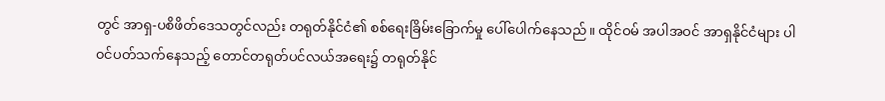တွင် အာရှ-ပစိဖိတ်ဒေသတွင်လည်း တရုတ်နိုင်ငံ၏ စစ်ရေးခြိမ်းခြောက်မှု ပေါ်ပေါက်နေသည်။ ထိုင်ဝမ် အပါအဝင် အာရှနိုင်ငံများ ပါ၀င်ပတ်သက်နေသည့် တောင်တရုတ်ပင်လယ်အရေး၌ တရုတ်နိုင်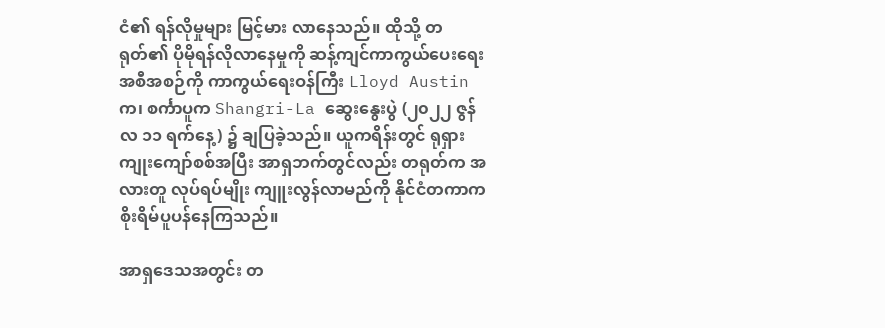ငံ၏ ရန်လိုမှုများ မြင့်မား လာနေသည်။ ထိုသို့ တရုတ်၏ ပိုမိုရန်လိုလာနေမှုကို ဆန့်ကျင်ကာကွယ်ပေးရေး အစီအစဉ်ကို ကာကွယ်ရေးဝန်ကြီး Lloyd Austin က၊ စင်္ကာပူက Shangri-La ဆွေးနွေးပွဲ (၂၀၂၂ ဇွန်လ ၁၁ ရက်နေ့) ၌ ချပြခဲ့သည်။ ယူကရိန်းတွင် ရုရှား ကျုးကျော်စစ်အပြီး အာရှဘက်တွင်လည်း တရုတ်က အလားတူ လုပ်ရပ်မျိုး ကျူးလွန်လာမည်ကို နိုင်ငံတကာက စိုးရိမ်ပူပန်နေကြသည်။

အာရှဒေသအတွင်း တ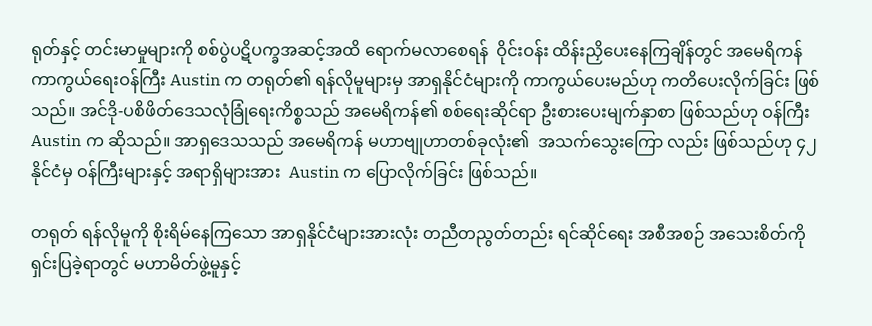ရုတ်နှင့် တင်းမာမှုများကို စစ်ပွဲပဋိပက္ခအဆင့်အထိ ရောက်မလာစေရန်  ဝိုင်းဝန်း ထိန်းညှိပေးနေကြချိန်တွင် အမေရိကန် ကာကွယ်ရေးဝန်ကြီး Austin က တရုတ်၏ ရန်လိုမူများမှ အာရှနိုင်ငံများကို ကာကွယ်ပေးမည်ဟု ကတိပေးလိုက်ခြင်း ဖြစ်သည်။ အင်ဒို-ပစိဖိတ်ဒေသလုံခြုံရေးကိစ္စသည် အမေရိကန်၏ စစ်ရေးဆိုင်ရာ ဦးစားပေးမျက်နှာစာ ဖြစ်သည်ဟု ဝန်ကြီး Austin က ဆိုသည်။ အာရှဒေသသည် အမေရိကန် မဟာဗျုဟာတစ်ခုလုံး၏  အသက်သွေးကြော လည်း ဖြစ်သည်ဟု ၄၂ နိုင်ငံမှ ဝန်ကြီးများနှင့် အရာရှိများအား  Austin က ပြောလိုက်ခြင်း ဖြစ်သည်။

တရုတ် ရန်လိုမူကို စိုးရိမ်နေကြသော အာရှနိုင်ငံများအားလုံး တညီတညွတ်တည်း ရင်ဆိုင်ရေး အစီအစဉ် အသေးစိတ်ကို ရှင်းပြခဲ့ရာတွင် မဟာမိတ်ဖွဲ့မူနှင့်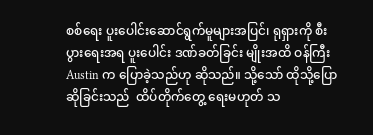စစ်ရေး ပူးပေါင်းဆောင်ရွက်မူများအပြင်၊ ရုရှားကို စီးပွားရေးအရ ပူးပေါင်း ဒဏ်ခတ်ခြင်း မျိုးအထိ ဝန်ကြီး Austin က ပြောခဲ့သည်ဟု ဆိုသည်။ သို့သော် ထိုသို့ပြောဆိုခြင်းသည်  ထိပ်တိုက်တွေ့ ရေးမဟုတ် သ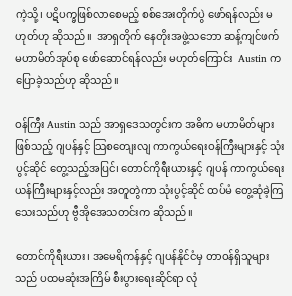ကဲ့သို့၊ ပဋိပက္ခဖြစ်လာစေမည့် စစ်အေးတိုက်ပွဲ ဖော်ရန်လည်း မဟုတ်ဟု ဆိုသည်။  အာရှတိုက် နေတိုးအဖွဲ့သဘော ဆန့်ကျင်ဖက် မဟာမိတ်အုပ်စု ဖော်ဆောင်ရန်လည်း မဟုတ်ကြောင်း  Austin က ပြောခဲ့သည်ဟု ဆိုသည်။

ဝန်ကြီး Austin သည် အာရှဒေသတွင်းက အဓိက မဟာမိတ်များဖြစ်သည့် ဂျပန်နှင့် သြစတျေးလျ ကာကွယ်ရေးဝန်ကြီးများနှင့် သုံးပွင့်ဆိုင် တွေ့သည့်အပြင်၊ တောင်ကိုရီးယားနှင့် ဂျပန် ကာကွယ်ရေးယန်ကြီးများနှင့်လည်း အတူတွဲကာ သုံးပွင့်ဆိုင် ထပ်မံ တွေ့ဆုံခဲ့ကြသေးသည်ဟု ဗွီအိုအေသတင်းက ဆိုသည်။

တောင်ကိုရီးယား၊ အမေရိကန်နှင့် ဂျပန်နိုင်ငံမှ တာဝန်ရှိသူများသည် ပထမဆုံးအကြိမ် စီးပွားရေးဆိုင်ရာ လုံ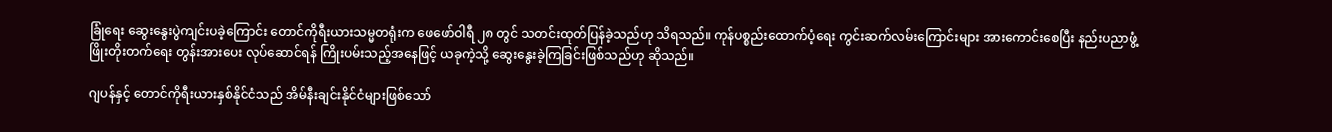ခြုံရေး ဆွေးနွေးပွဲကျင်းပခဲ့ကြောင်း တောင်ကိုရီးယားသမ္မတရုံးက ဖေဖော်ဝါရီ ၂၈ တွင် သတင်းထုတ်ပြန်ခဲ့သည်ဟု သိရသည်။ ကုန်ပစ္စည်းထောက်ပံ့ရေး ကွင်းဆက်လမ်းကြောင်းများ အားကောင်းစေပြီး နည်းပညာဖွံ့ဖြိုးတိုးတက်ရေး တွန်းအားပေး လုပ်ဆောင်ရန် ကြိုးပမ်းသည့်အနေဖြင့် ယခုကဲ့သို့ ဆွေးနွေးခဲ့ကြခြင်းဖြစ်သည်ဟု ဆိုသည်။

ဂျပန်နှင့် တောင်ကိုရီးယားနှစ်နိုင်ငံသည် အိမ်နီးချင်းနိုင်ငံများဖြစ်သော်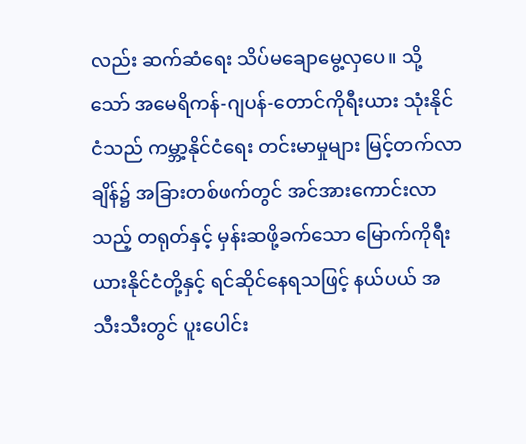လည်း ဆက်ဆံရေး သိပ်မချောမွေ့လှပေ။ သို့သော် အမေရိကန်-ဂျပန်-တောင်ကိုရီးယား သုံးနိုင်ငံသည် ကမ္ဘာ့နိုင်ငံရေး တင်းမာမှုများ မြင့်တက်လာချိန်၌ အခြားတစ်ဖက်တွင် အင်အားကောင်းလာသည့် တရုတ်နှင့် မှန်းဆဖို့ခက်သော မြောက်ကိုရီးယားနိုင်ငံတို့နှင့် ရင်ဆိုင်နေရသဖြင့် နယ်ပယ် အသီးသီးတွင် ပူးပေါင်း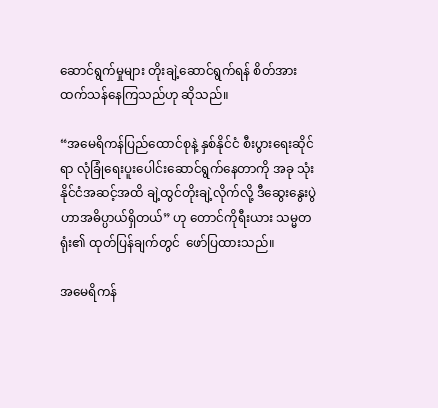ဆောင်ရွက်မှုများ တိုးချဲ့ဆောင်ရွက်ရန် စိတ်အားထက်သန်နေကြသည်ဟု ဆိုသည်။

“အမေရိကန်ပြည်ထောင်စုနဲ့ နှစ်နိုင်ငံ စီးပွားရေးဆိုင်ရာ လုံခြုံရေးပူးပေါင်းဆောင်ရွက်နေတာကို အခု သုံးနိုင်ငံအဆင့်အထိ ချဲ့ထွင်တိုးချဲ့လိုက်လို့ ဒီဆွေးနွေးပွဲဟာအဓိပ္ပာယ်ရှိတယ်” ဟု တောင်ကိုရီးယား သမ္မတရုံး၏ ထုတ်ပြန်ချက်တွင်  ဖော်ပြထားသည်။

အမေရိကန်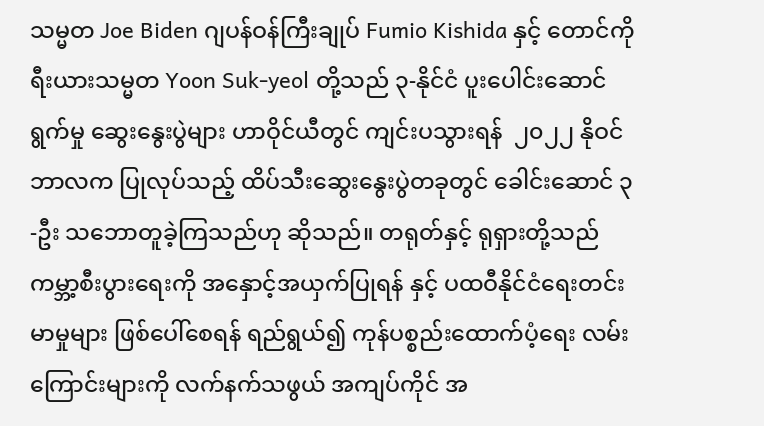သမ္မတ Joe Biden ဂျပန်ဝန်ကြီးချုပ် Fumio Kishida နှင့် တောင်ကိုရီးယားသမ္မတ Yoon Suk-yeol တို့သည် ၃-နိုင်ငံ ပူးပေါင်းဆောင်ရွက်မှု ဆွေးနွေးပွဲများ ဟာဝိုင်ယီတွင် ကျင်းပသွားရန်  ၂၀၂၂ နိုဝင်ဘာလက ပြုလုပ်သည့် ထိပ်သီးဆွေးနွေးပွဲတခုတွင် ခေါင်းဆောင် ၃-ဦး သဘောတူခဲ့ကြသည်ဟု ဆိုသည်။ တရုတ်နှင့် ရုရှားတို့သည် ကမ္ဘာ့စီးပွားရေးကို အနှောင့်အယှက်ပြုရန် နှင့် ပထဝီနိုင်ငံရေးတင်းမာမှုများ ဖြစ်ပေါ်စေရန် ရည်ရွယ်၍ ကုန်ပစ္စည်းထောက်ပံ့ရေး လမ်းကြောင်းများကို လက်နက်သဖွယ် အကျပ်ကိုင် အ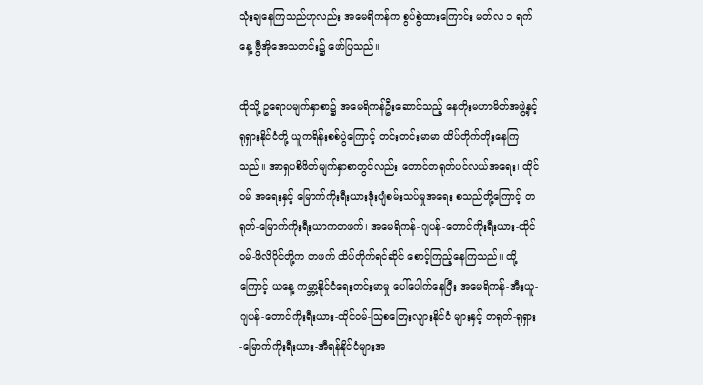သုံးချနေကြသည်ဟုလည်း အမေရိကန်က စွပ်စွဲထားကြောင်း မတ်လ ၁ ရက်နေ့ ဗွီအိုအေသတင်း၌ ဖော်ပြသည်။

ထိုသို့ ဥရောပမျက်နှာစာ၌ အမေရိကန်ဦးဆောင်သည့် နေတိုးမဟာမိတ်အဖွဲ့နှင့် ရုရှားနိုင်ငံတို့ ယူကရိန်းစစ်ပွဲကြောင့် တင်းတင်းမာမာ ထိပ်တိုက်တိုးနေကြသည်။ အာရှပစိဖိတ်မျက်နှာစာတွင်လည်း တောင်တရုတ်ပင်လယ်အရေး၊ ထိုင်ဝမ် အရေးနှင့် မြောက်ကိုးရီးယားဒုံးပျံစမ်းသပ်မှုအရေး စသည်တို့ကြောင့် တရုတ်-မြောက်ကိုးရီးယာကတဖက်၊ အမေရိကန်-ဂျပန်-တောင်ကိုးရီးယား-ထိုင်ဝမ်-ဖိလိပိုင်တို့က တဖက် ထိပ်တိုက်ရင်ဆိုင် စောင့်ကြည့်နေကြသည်။ ထို့ကြောင့် ယနေ့ ကမ္ဘာ့နိုင်ငံရေးတင်းမာမှု ပေါ်ပေါက်နေပြီး အမေရိကန်-အီးယူ-ဂျပန်-တောင်ကိုးရီးယား-ထိုင်ဝမ်-သြစတြေးလျားနိုင်ငံ များနှင့် တရုတ်-ရုရှား-မြောက်ကိုးရီးယား-အီရန်နိုင်ငံများအ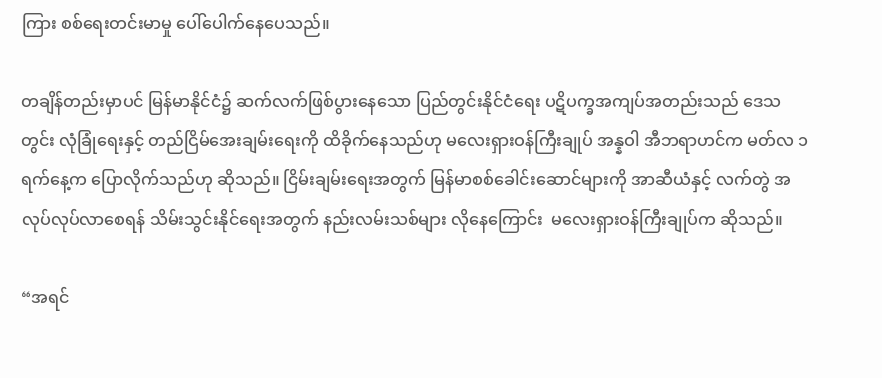ကြား စစ်ရေးတင်းမာမှု ပေါ်ပေါက်နေပေသည်။

တချိန်တည်းမှာပင် မြန်မာနိုင်ငံ၌ ဆက်လက်ဖြစ်ပွားနေသော ပြည်တွင်းနိုင်ငံရေး ပဋိပက္ခအကျပ်အတည်းသည် ဒေသတွင်း လုံခြုံရေးနှင့် တည်ငြိမ်အေးချမ်းရေးကို ထိခိုက်နေသည်ဟု မလေးရှားဝန်ကြီးချုပ် အန္နဝါ အီဘရာဟင်က မတ်လ ၁ ရက်နေ့က ပြောလိုက်သည်ဟု ဆိုသည်။ ငြိမ်းချမ်းရေးအတွက် မြန်မာစစ်ခေါင်းဆောင်များကို အာဆီယံနှင့် လက်တွဲ အလုပ်လုပ်လာစေရန် သိမ်းသွင်းနိုင်ရေးအတွက် နည်းလမ်းသစ်များ လိုနေကြောင်း  မလေးရှားဝန်ကြီးချုပ်က ဆိုသည်။

“အရင်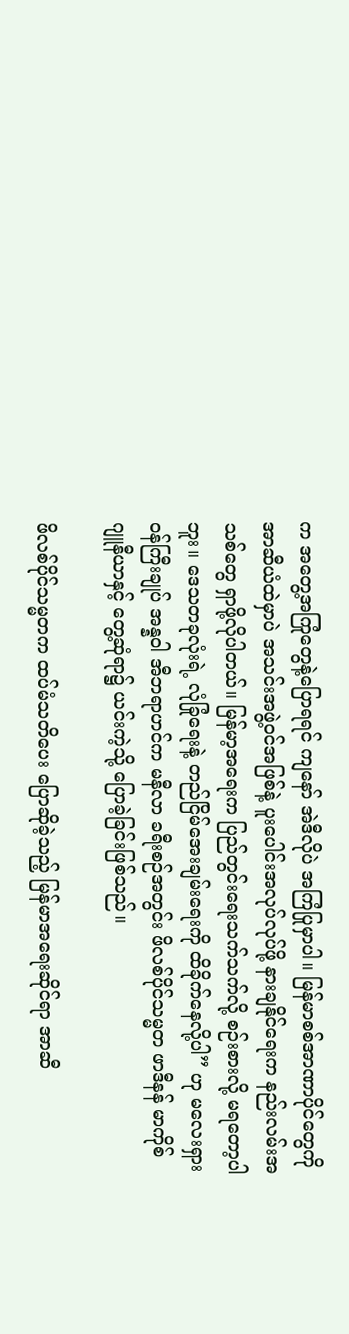က အတွေ့အကြုံတွေနဲ့ပြောရရင် ကျနော် အဲဒီလိုပဲ အကြံပြုမှာပါ။ မြန်မာစစ်အာဏာပိုင်တွေကို အာဆီယံထဲမှာပဲ အသင်းအဖွဲ့ဝင်အဖြစ်နဲ့ ပူးပေါင်းအလုပ်လုပ်ဖို့ နားချနိုင်ရေးက နည်းလမ်းအသစ်တွေ ရှာဖို့လိုပါတယ်။ မြန်မာ့အရေးက ပြည်တွင်းရေးသက်သက်လို့ စဉ်းစားလို့ မရတော့ပါဘူး။ ဒေသတခုလုံးရဲ့ လုံခြုံရေးနဲ့ တည်ငြိမ်အေးချမ်းရေးကို ထိခိုက်နေလို့ပါ” ဟု မလေးရှားဝန်ကြီးချုပ် အန္နဝါ အီဘရာဟင်က မနီလာ ခရီးစဉ်အတွင်း ဖိလစ်ပိုင်သမ္မတ ဖာဒီနန် မာကိုစ် ဂျူနီယာနှင့် တွေ့ဆုံရာ၌ ယင်းကဲ့သို့ ပြောခဲ့ခြင်းဖြစ်သည်။

ဖိလစ်ပိုင်သမ္မတက ထပ်မံသတိပေး ပြောဆိုခဲ့သည့် မြန်မာအရေးဆိုင်ရာ အာဆီ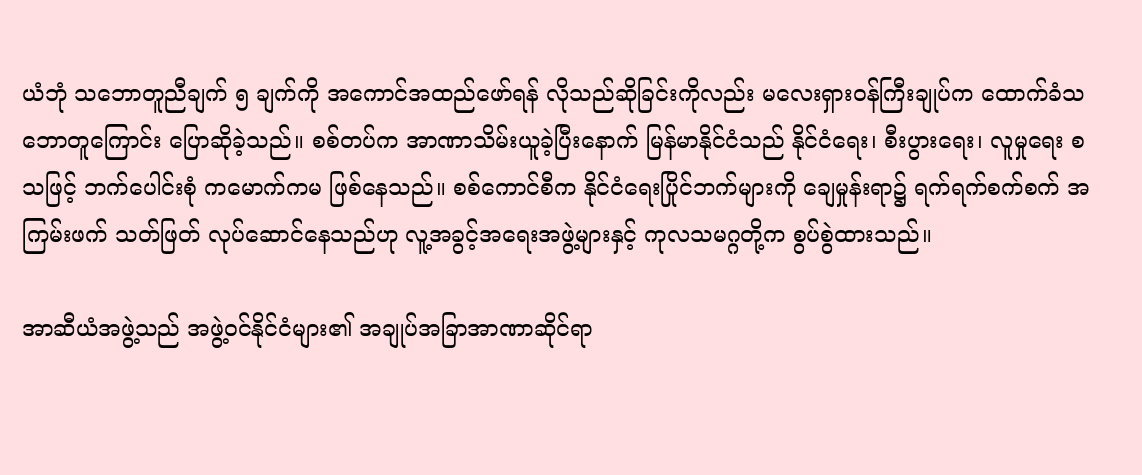ယံဘုံ သဘောတူညီချက် ၅ ချက်ကို အကောင်အထည်ဖော်ရန် လိုသည်ဆိုခြင်းကိုလည်း မလေးရှားဝန်ကြီးချုပ်က ထောက်ခံသဘောတူကြောင်း ပြောဆိုခဲ့သည်။ စစ်တပ်က အာဏာသိမ်းယူခဲ့ပြီးနောက် မြန်မာနိုင်ငံသည် နိုင်ငံရေး၊ စီးပွားရေး၊ လူမှုရေး စသဖြင့် ဘက်ပေါင်းစုံ ကမောက်ကမ ဖြစ်နေသည်။ စစ်ကောင်စီက နိုင်ငံရေးပြိုင်ဘက်များကို ချေမှုန်းရာ၌ ရက်ရက်စက်စက် အကြမ်းဖက် သတ်ဖြတ် လုပ်ဆောင်နေသည်ဟု လူ့အခွင့်အရေးအဖွဲ့များနှင့် ကုလသမဂ္ဂတို့က စွပ်စွဲထားသည်။

အာဆီယံအဖွဲ့သည် အဖွဲ့ဝင်နိုင်ငံများ၏ အချုပ်အခြာအာဏာဆိုင်ရာ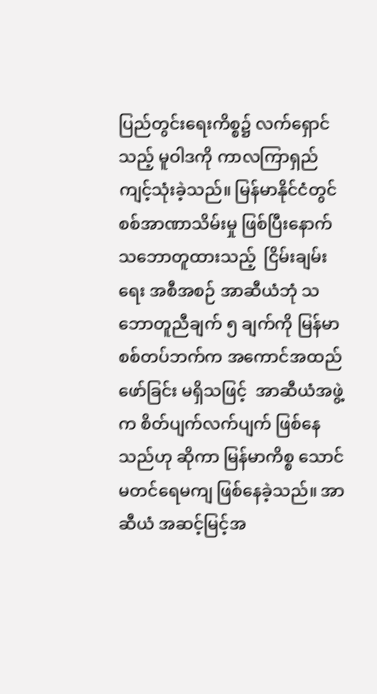ပြည်တွင်းရေးကိစ္စ၌ လက်ရှောင်သည့် မူဝါဒကို ကာလကြာရှည် ကျင့်သုံးခဲ့သည်။ မြန်မာနိုင်ငံတွင် စစ်အာဏာသိမ်းမှု ဖြစ်ပြီးနောက် သဘောတူထားသည့်  ငြိမ်းချမ်းရေး အစီအစဉ် အာဆီယံဘုံ သဘောတူညီချက် ၅ ချက်ကို မြန်မာစစ်တပ်ဘက်က အကောင်အထည်ဖော်ခြင်း မရှိသဖြင့်  အာဆီယံအဖွဲ့က စိတ်ပျက်လက်ပျက် ဖြစ်နေသည်ဟု ဆိုကာ မြန်မာကိစ္စ သောင်မတင်ရေမကျ ဖြစ်နေခဲ့သည်။ အာဆီယံ အဆင့်မြင့်အ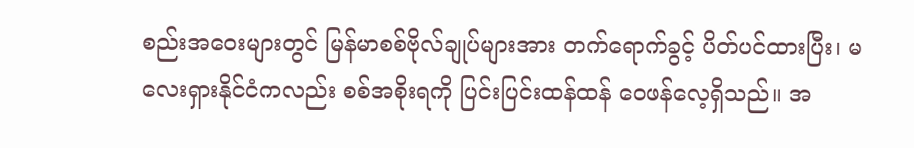စည်းအဝေးများတွင် မြန်မာစစ်ဗိုလ်ချုပ်များအား တက်ရောက်ခွင့် ပိတ်ပင်ထားပြီး၊ မလေးရှားနိုင်ငံကလည်း စစ်အစိုးရကို ပြင်းပြင်းထန်ထန် ဝေဖန်လေ့ရှိသည်။ အ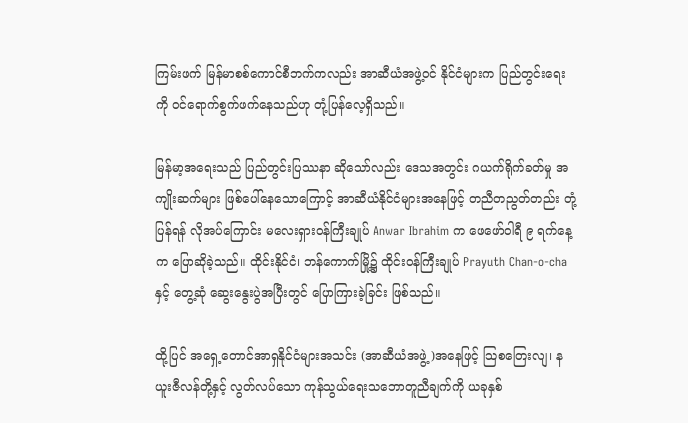ကြမ်းဖက် မြန်မာစစ်ကောင်စီဘက်ကလည်း အာဆီယံအဖွဲ့ဝင် နိုင်ငံများက ပြည်တွင်းရေးကို ဝင်ရောက်စွက်ဖက်နေသည်ဟု တုံ့ပြန်လေ့ရှိသည်။

မြန်မာ့အရေးသည် ပြည်တွင်းပြဿနာ ဆိုသော်လည်း ဒေသအတွင်း ဂယက်ရိုက်ခတ်မှု အကျိုးဆက်များ ဖြစ်ပေါ်နေသောကြောင့် အာဆီယံနိုင်ငံများအနေဖြင့် တညီတညွတ်တည်း တုံ့ပြန်ရန် လိုအပ်ကြောင်း မလေးရှားဝန်ကြီးချုပ် Anwar Ibrahim က ဖေဖော်ဝါရီ ၉ ရက်နေ့က ပြောဆိုခဲ့သည်။ ထိုင်းနိုင်ငံ၊ ဘန်ကောက်မြို့၌ ထိုင်းဝန်ကြီးချုပ် Prayuth Chan-o-cha နှင့် တွေ့ဆုံ ဆွေးနွေးပွဲအပြီးတွင် ပြောကြားခဲ့ခြင်း ဖြစ်သည်။

ထို့ပြင် အရှေ့တောင်အာရှနိုင်ငံများအသင်း (အာဆီယံအဖွဲ့)အနေဖြင့် သြစတြေးလျ၊ နယူးဇီလန်တို့နှင့် လွတ်လပ်သော ကုန်သွယ်ရေးသဘောတူညီချက်ကို ယခုနှစ်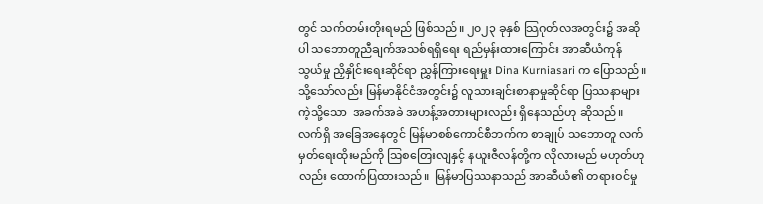တွင် သက်တမ်းတိုးရမည် ဖြစ်သည်။ ၂၀၂၃ ခုနှစ် သြဂုတ်လအတွင်း၌ အဆိုပါ သဘောတူညီချက်အသစ်ရရှိရေး ရည်မှန်းထားကြောင်း အာဆီယံကုန်သွယ်မှု ညှိနှိုင်းရေးဆိုင်ရာ ညွှန်ကြားရေးမှူး Dina Kurniasari က ပြောသည်။ သို့သော်လည်း မြန်မာနိုင်ငံအတွင်း၌ လူသားချင်းစာနာမှုဆိုင်ရာ ပြဿနာများကဲ့သို့သော  အခက်အခဲ အဟန့်အတားများလည်း ရှိနေသည်ဟု ဆိုသည်။ လက်ရှိ အခြေအနေတွင် မြန်မာစစ်ကောင်စီဘက်က စာချုပ် သဘောတူ လက်မှတ်ရေးထိုးမည်ကို သြစတြေးလျနှင့် နယူးဇီလန်တို့က လိုလားမည် မဟုတ်ဟုလည်း ထောက်ပြထားသည်။  မြန်မာပြဿနာသည် အာဆီယံ၏ တရားဝင်မှု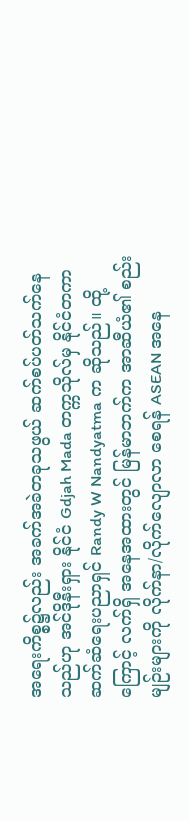အရေးကိစ္စ၌လည်း အခက်အခဲတခုသဖွယ် ဆက်စပ်ပတ်သက်နေ သည်ဟု အင်ဒိုနီးရှား နိုင်ငံ Gdjah Mada တက္ကသိုလ်မှ နိုင်ငံတကာ ဆက်ဆံရေးပညာရှင် Randy W Nandyatma က ဆိုသည်။ ထို့ကြောင့် လက်ရှိ အနေအထားတွင် မြန်မာဘက်က အာဆီယံ၏ စည်းမျဉ်းများကို လိုက်နာ/လိုက်လျောလာ စေရန် ASEAN အနေ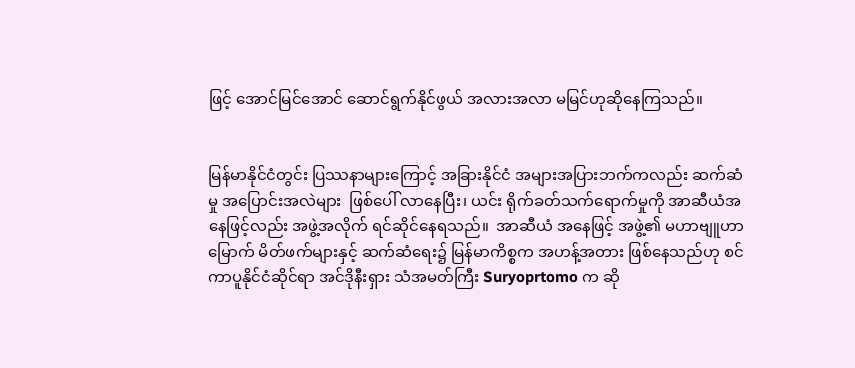ဖြင့် အောင်မြင်အောင် ဆောင်ရွက်နိုင်ဖွယ် အလားအလာ မမြင်ဟုဆိုနေကြသည်။


မြန်မာနိုင်ငံတွင်း ပြဿနာများကြောင့် အခြားနိုင်ငံ အများအပြားဘက်ကလည်း ဆက်ဆံမှု အပြောင်းအလဲများ  ဖြစ်ပေါ် လာနေပြီး၊ ယင်း ရိုက်ခတ်သက်ရောက်မှုကို အာဆီယံအနေဖြင့်လည်း အဖွဲ့အလိုက် ရင်ဆိုင်နေရသည်။  အာဆီယံ အနေဖြင့် အဖွဲ့၏ မဟာဗျူဟာမြောက် မိတ်ဖက်များနှင့် ဆက်ဆံရေး၌ မြန်မာကိစ္စက အဟန့်အတား ဖြစ်နေသည်ဟု စင်ကာပူနိုင်ငံဆိုင်ရာ အင်ဒိုနီးရှား သံအမတ်ကြီး Suryoprtomo က ဆို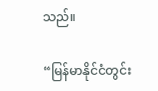သည်။

“မြန်မာနိုင်ငံတွင်း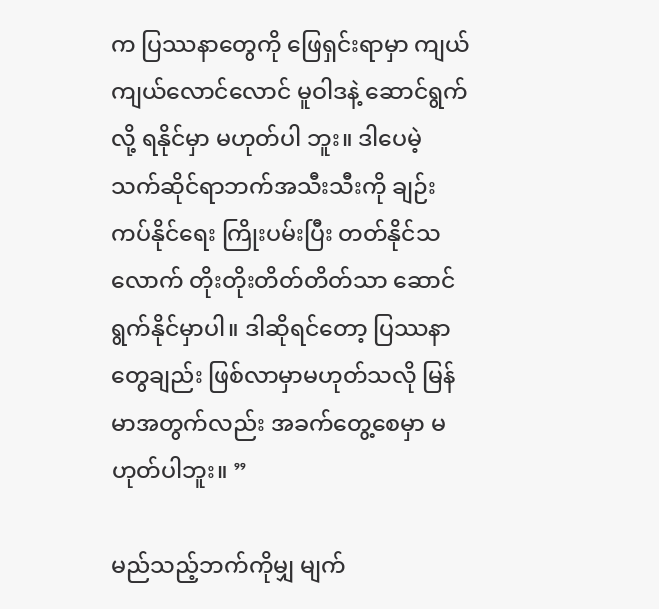က ပြဿနာတွေကို ဖြေရှင်းရာမှာ ကျယ်ကျယ်လောင်လောင် မူဝါဒနဲ့ ဆောင်ရွက်လို့ ရနိုင်မှာ မဟုတ်ပါ ဘူး။ ဒါပေမဲ့ သက်ဆိုင်ရာဘက်အသီးသီးကို ချဉ်းကပ်နိုင်ရေး ကြိုးပမ်းပြီး တတ်နိုင်သလောက် တိုးတိုးတိတ်တိတ်သာ ဆောင်ရွက်နိုင်မှာပါ။ ဒါဆိုရင်တော့ ပြဿနာတွေချည်း ဖြစ်လာမှာမဟုတ်သလို မြန်မာအတွက်လည်း အခက်တွေ့စေမှာ မဟုတ်ပါဘူး။ ”

မည်သည့်ဘက်ကိုမျှ မျက်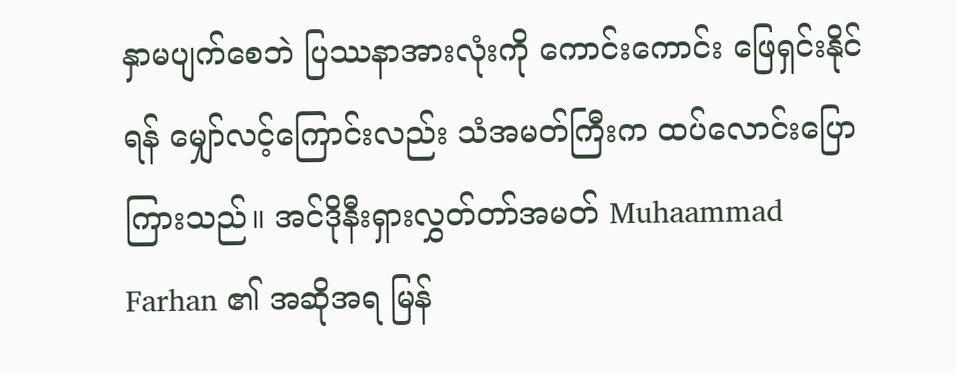နှာမပျက်စေဘဲ ပြဿနာအားလုံးကို ကောင်းကောင်း ဖြေရှင်းနိုင်ရန် မျှော်လင့်ကြောင်းလည်း သံအမတ်ကြီးက ထပ်လောင်းပြောကြားသည်။ အင်ဒိုနီးရှားလွှတ်တာ်အမတ် Muhaammad Farhan ၏ အဆိုအရ မြန်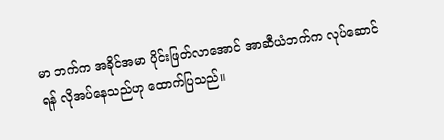မာ ဘက်က အခိုင်အမာ ပိုင်းဖြတ်လာအောင် အာဆီယံဘက်က လုပ်ဆောင်ရန် လိုအပ်နေသည်ဟု ထောက်ပြသည်။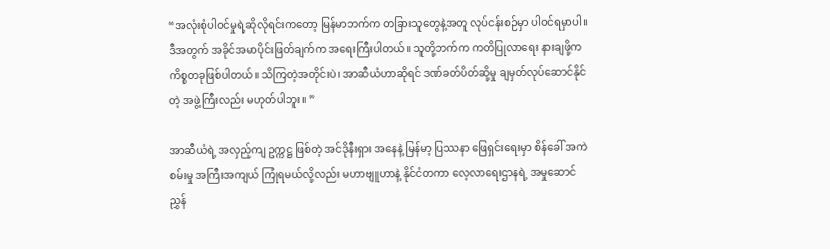“အလုံးစုံပါဝင်မှုရဲ့ဆိုလိုရင်းကတော့ မြန်မာဘက်က တခြားသူတွေနဲ့အတူ လုပ်ငန်းစဉ်မှာ ပါဝင်ရမှာပါ။ ဒီအတွက် အခိုင်အမာပိုင်းဖြတ်ချက်က အရေးကြီးပါတယ်။ သူတို့ဘက်က ကတိပြုလာရေး နားချဖို့က ကိစ္စတခုဖြစ်ပါတယ်။ သိကြတဲ့အတိုင်းပဲ၊ အာဆီယံဟာဆိုရင် ဒဏ်ခတ်ပိတ်ဆို့မှု ချမှတ်လုပ်ဆောင်နိုင်တဲ့ အဖွဲ့ကြီးလည်း မဟုတ်ပါဘူး။ ”

အာဆီယံရဲ့ အလှည့်ကျ ဥက္ကဋ္ဌ ဖြစ်တဲ့ အင်ဒိုနီးရှား အနေနဲ့ မြန်မာ့ ပြဿနာ ဖြေရှင်းရေးမှာ စိန်ခေါ် အကဲစမ်းမှု အကြီးအကျယ် ကြုံရမယ်လို့လည်း မဟာဗျူဟာနဲ့ နိုင်ငံတကာ လေ့လာရေးဌာနရဲ့ အမှုဆောင်ညွှန်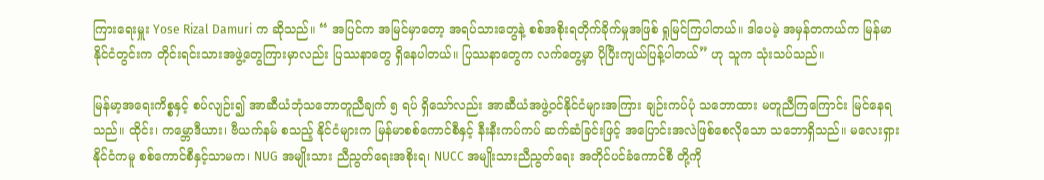ကြားရေးမှူး Yose Rizal Damuri က ဆိုသည်။ “ အပြင်က အမြင်မှာတော့ အရပ်သားတွေနဲ့ စစ်အစိုးရတိုက်ခိုက်မှုအဖြစ် ရှုမြင်ကြပါတယ်။ ဒါပေမဲ့ အမှန်တကယ်က မြန်မာနိုင်ငံတွင်းက တိုင်းရင်းသားအဖွဲ့တွေကြားမှာလည်း ပြဿနာတွေ ရှိနေပါတယ်။ ပြဿနာတွေက လက်တွေ့မှာ ပိုပြီးကျယ်ပြန့်ပါတယ်” ဟု သူက သုံးသပ်သည်။

မြန်မာ့အရေးကိစ္စနှင့် စပ်လျဉ်း၍ အာဆီယံဘုံသဘောတူညီချက် ၅ ရပ် ရှိသော်လည်း အာဆီယံအဖွဲ့ဝင်နိုင်ငံများအကြား ချဉ်းကပ်ပုံ သဘောထား မတူညီကြကြောင်း မြင်နေရသည်။ ထိုင်း၊ ကမ္ဘောဒီယား၊ ဗီယက်နမ် စသည့် နိုင်ငံများက မြန်မာစစ်ကောင်စီနှင့် နီးနီးကပ်ကပ် ဆက်ဆံခြင်းဖြင့် အပြောင်းအလဲဖြစ်စေလိုသော သဘောရှိသည်။ မလေးရှားနိုင်ငံကမူ စစ်ကောင်စီနှင့်သာမက၊ NUG အမျိုးသား ညီညွတ်ရေးအစိုးရ၊ NUCC အမျိုးသားညီညွတ်ရေး အတိုင်ပင်ခံကောင်စီ တို့ကို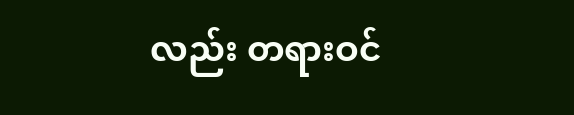လည်း တရားဝင်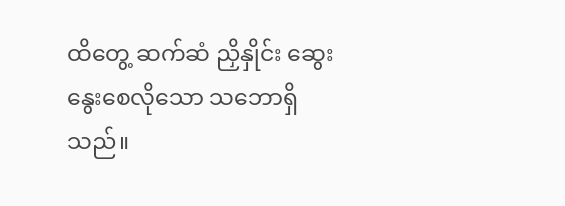ထိတွေ့ ဆက်ဆံ ညှိနှိုင်း ဆွေးနွေးစေလိုသော သဘောရှိသည်။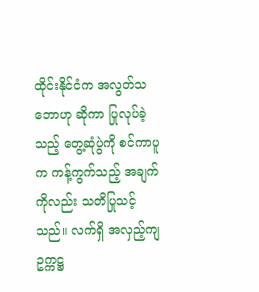ထိုင်းနိုင်ငံက အလွတ်သဘောဟု ဆိုကာ ပြုလုပ်ခဲ့သည့် တွေ့ဆုံပွဲကို စင်ကာပူက ကန့်ကွက်သည့် အချက်ကိုလည်း သတိပြုသင့်သည်။ လက်ရှိ အလှည့်ကျ ဥက္ကဋ္ဌ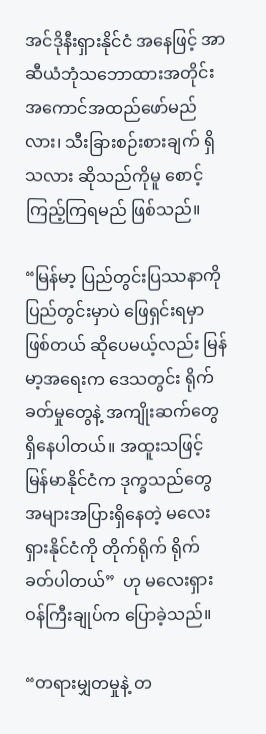အင်ဒိုနီးရှားနိုင်ငံ အနေဖြင့် အာဆီယံဘုံသဘောထားအတိုင်း အကောင်အထည်ဖော်မည်လား၊ သီးခြားစဉ်းစားချက် ရှိသလား ဆိုသည်ကိုမူ စောင့်ကြည့်ကြရမည် ဖြစ်သည်။

“မြန်မာ့ ပြည်တွင်းပြဿနာကို ပြည်တွင်းမှာပဲ ဖြေရှင်းရမှာဖြစ်တယ် ဆိုပေမယ့်လည်း မြန်မာ့အရေးက ဒေသတွင်း ရိုက်ခတ်မှုတွေနဲ့ အကျိုးဆက်တွေ ရှိနေပါတယ်။ အထူးသဖြင့် မြန်မာနိုင်ငံက ဒုက္ခသည်တွေ အများအပြားရှိနေတဲ့ မလေးရှားနိုင်ငံကို တိုက်ရိုက် ရိုက်ခတ်ပါတယ်”  ဟု မလေးရှားဝန်ကြီးချုပ်က ပြောခဲ့သည်။

“တရားမျှတမှုနဲ့ တ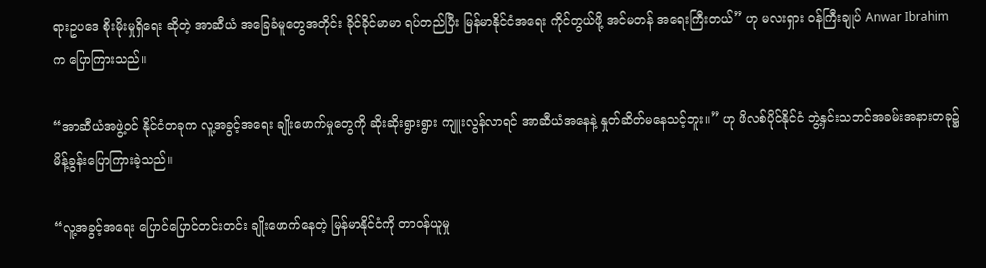ရားဥပဒေ စိုးမိုးမှုရှိရေး ဆိုတဲ့ အာဆီယံ အခြေခံမူတွေအတိုင်း ခိုင်ခိုင်မာမာ ရပ်တည်ပြီး မြန်မာနိုင်ငံအရေး ကိုင်တွယ်ဖို့ အင်မတန် အရေးကြီးတယ်” ဟု မလးရှား ၀န်ကြီးချုပ် Anwar Ibrahim က ပြောကြားသည်။

“အာဆီယံအဖွဲ့ဝင် နိုင်ငံတခုက လူ့အခွင့်အရေး ချိုးဖောက်မှုတွေကို ဆိုးဆိုးရွားရွား ကျူးလွန်လာရင် အာဆီယံအနေနဲ့ နှုတ်ဆိတ်မနေသင့်ဘူး။” ဟု ဖိလစ်ပိုင်နိုင်ငံ ဘွဲ့နှင်းသဘင်အခမ်းအနားတခု၌  မိန့်ခွန်းပြောကြားခဲ့သည်။

“လူ့အခွင့်အရေး ပြောင်ပြောင်တင်းတင်း ချိုးဖောက်နေတဲ့ မြန်မာနိုင်ငံကို တာဝန်ယူမှု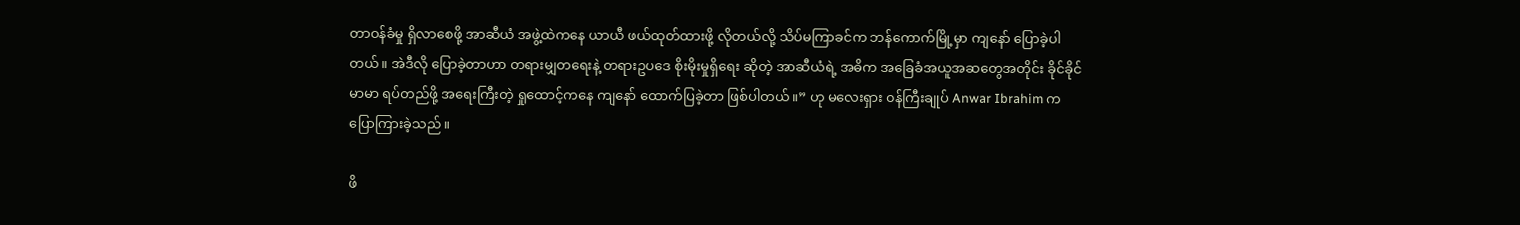တာဝန်ခံမှု ရှိလာစေဖို့ အာဆီယံ အဖွဲ့ထဲကနေ ယာယီ ဖယ်ထုတ်ထားဖို့ လိုတယ်လို့ သိပ်မကြာခင်က ဘန်ကောက်မြို့မှာ ကျနော် ပြောခဲ့ပါတယ်။ အဲဒီလို ပြောခဲ့တာဟာ တရားမျှတရေးနဲ့ တရားဥပဒေ စိုးမိုးမှုရှိရေး ဆိုတဲ့ အာဆီယံရဲ့ အဓိက အခြေခံအယူအဆတွေအတိုင်း ခိုင်ခိုင်မာမာ ရပ်တည်ဖို့ အရေးကြီးတဲ့ ရှုထောင့်ကနေ ကျနော် ထောက်ပြခဲ့တာ ဖြစ်ပါတယ်။” ဟု မလေးရှား ၀န်ကြီးချုပ် Anwar Ibrahim က ပြောကြားခဲ့သည်။

ဖိ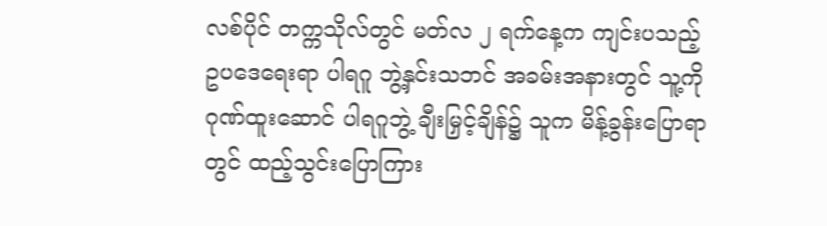လစ်ပိုင် တက္ကသိုလ်တွင် မတ်လ ၂ ရက်နေ့က ကျင်းပသည့် ဥပဒေရေးရာ ပါရဂူ ဘွဲ့နှင်းသဘင် အခမ်းအနားတွင် သူ့ကို ဂုဏ်ထူးဆောင် ပါရဂူဘွဲ့ ချီးမြှင့်ချိန်၌ သူက မိန့်ခွန်းပြောရာတွင် ထည့်သွင်းပြောကြား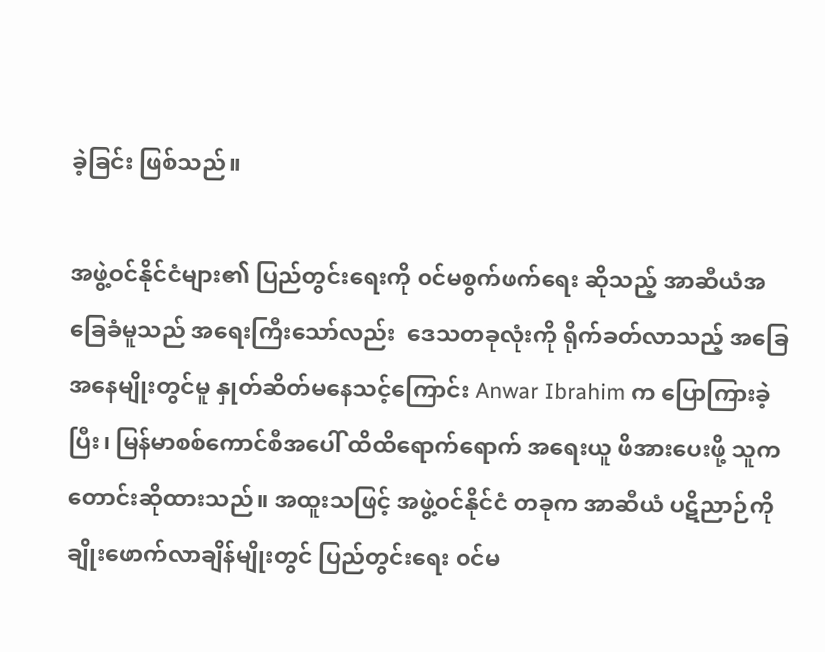ခဲ့ခြင်း ဖြစ်သည်။

အဖွဲ့ဝင်နိုင်ငံများ၏ ပြည်တွင်းရေးကို ၀င်မစွက်ဖက်ရေး ဆိုသည့် အာဆီယံအခြေခံမူသည် အရေးကြီးသော်လည်း  ဒေသတခုလုံးကို ရိုက်ခတ်လာသည့် အခြေအနေမျိုးတွင်မူ နှုတ်ဆိတ်မနေသင့်ကြောင်း Anwar Ibrahim က ပြောကြားခဲ့ပြီး၊ မြန်မာစစ်ကောင်စီအပေါ် ထိထိရောက်ရောက် အရေးယူ ဖိအားပေးဖို့ သူက တောင်းဆိုထားသည်။ အထူးသဖြင့် အဖွဲ့ဝင်နိုင်ငံ တခုက အာဆီယံ ပဋိညာဉ်ကို ချိုးဖောက်လာချိန်မျိုးတွင် ပြည်တွင်းရေး ၀င်မ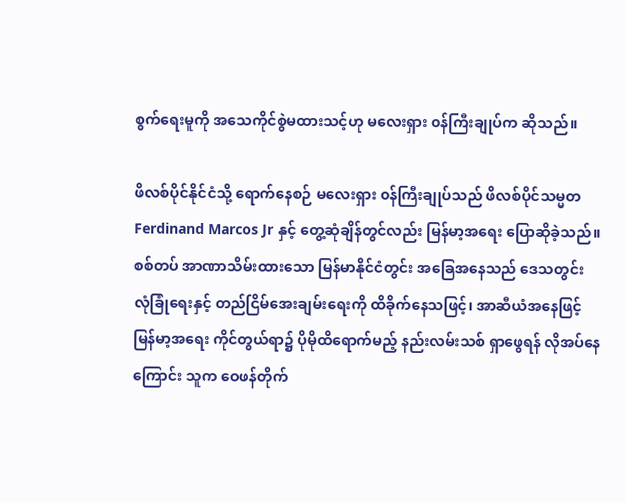စွက်ရေးမူကို အသေကိုင်စွဲမထားသင့်ဟု မလေးရှား ၀န်ကြီးချုပ်က ဆိုသည်။

ဖိလစ်ပိုင်နိုင်ငံသို့ ရောက်နေစဉ် မလေးရှား ၀န်ကြီးချုပ်သည် ဖိလစ်ပိုင်သမ္မတ Ferdinand Marcos Jr နှင့် တွေ့ဆုံချိန်တွင်လည်း မြန်မာ့အရေး ပြောဆိုခဲ့သည်။ စစ်တပ် အာဏာသိမ်းထားသော မြန်မာနိုင်ငံတွင်း အခြေအနေသည် ဒေသတွင်း လုံခြုံရေးနှင့် တည်ငြိမ်အေးချမ်းရေးကို ထိခိုက်နေသဖြင့်၊ အာဆီယံအနေဖြင့် မြန်မာ့အရေး ကိုင်တွယ်ရာ၌ ပိုမိုထိရောက်မည့် နည်းလမ်းသစ် ရှာဖွေရန် လိုအပ်နေကြောင်း သူက ဝေဖန်တိုက်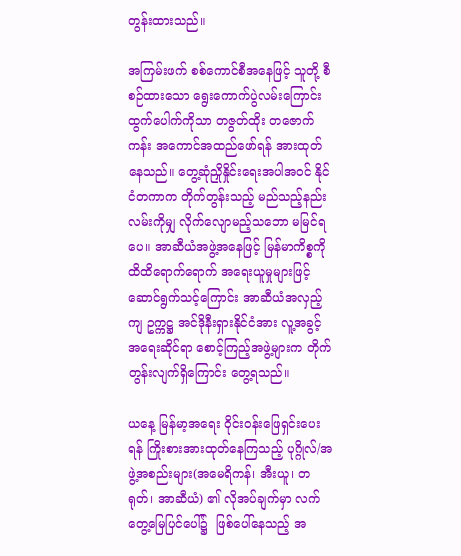တွန်းထားသည်။

အကြမ်းဖက် စစ်ကောင်စီအနေဖြင့် သူတို့ စီစဉ်ထားသော ရွေးကောက်ပွဲလမ်းကြောင်း ထွက်ပေါက်ကိုသာ တဇွတ်ထိုး တဇောက်ကန်း အကောင်အထည်ဖော်ရန် အားထုတ်နေသည်။ တွေ့ဆုံညှိုနှိုင်းရေးအပါအဝင် နိုင်ငံတကာက တိုက်တွန်းသည့် မည်သည့်နည်းလမ်းကိုမျှ လိုက်လျောမည့်သဘော မမြင်ရပေ။ အာဆီယံအဖွဲ့အနေဖြင့် မြန်မာကိစ္စကို ထိထိရောက်ရောက် အရေးယူမှုများဖြင့် ဆောင်ရွက်သင့်ကြောင်း အာဆီယံအလှည့်ကျ ဥက္ကဋ္ဌ အင်ဒိုနီးရှားနိုင်ငံအား လူ့အခွင့်အရေးဆိုင်ရာ စောင့်ကြည့်အဖွဲ့များက တိုက်တွန်းလျက်ရှိကြောင်း တွေ့ရသည်။

ယနေ့ မြန်မာ့အရေး ၀ိုင်းဝန်းဖြေရှင်းပေးရန် ကြိုးစားအားထုတ်နေကြသည့် ပုဂ္ဂိုလ်/အဖွဲ့အစည်းများ(အမေရိကန်၊ အီးယူ၊ တရုတ်၊ အာဆီယံ) ၏ လိုအပ်ချက်မှာ လက်တွေ့မြေပြင်ပေါ်၌  ဖြစ်ပေါ်နေသည့် အ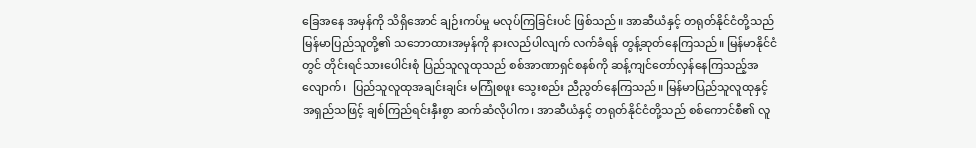ခြေအနေ အမှန်ကို သိရှိအောင် ချဉ်းကပ်မှု မလုပ်ကြခြင်းပင် ဖြစ်သည်။ အာဆီယံနှင့် တရုတ်နိုင်ငံတို့သည် မြန်မာပြည်သူတို့၏ သဘောထားအမှန်ကို နားလည်ပါလျက် လက်ခံရန် တွန့်ဆုတ်နေကြသည်။ မြန်မာနိုင်ငံတွင် တိုင်းရင်သားပေါင်းစုံ ပြည်သူလူထုသည် စစ်အာဏာရှင်စနစ်ကို ဆန့်ကျင်တော်လှန်နေကြသည့်အလျောက်၊  ပြည်သူလူထုအချင်းချင်း မကြုံစဖူး သွေးစည်း ညီညွတ်နေကြသည်။ မြန်မာပြည်သူလူထုနှင့် အရှည်သဖြင့် ချစ်ကြည်ရင်းနှီးစွာ ဆက်ဆံလိုပါက၊ အာဆီယံနှင့် တရုတ်နိုင်ငံတို့သည် စစ်ကောင်စီ၏ လူ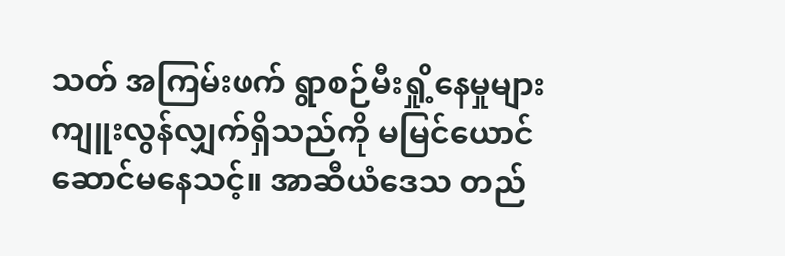သတ် အကြမ်းဖက် ရွာစဉ်မီးရှို့နေမှုများ ကျူးလွန်လျှက်ရှိသည်ကို မမြင်ယောင်ဆောင်မနေသင့်။ အာဆီယံဒေသ တည်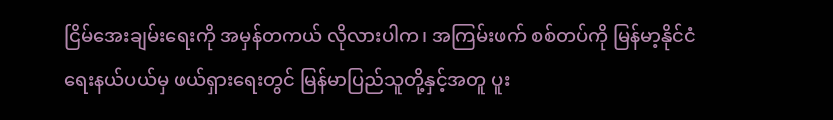ငြိမ်အေးချမ်းရေးကို အမှန်တကယ် လိုလားပါက၊ အကြမ်းဖက် စစ်တပ်ကို မြန်မာ့နိုင်ငံရေးနယ်ပယ်မှ ဖယ်ရှားရေးတွင် မြန်မာပြည်သူတို့နှင့်အတူ ပူး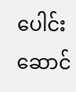ပေါင်းဆောင်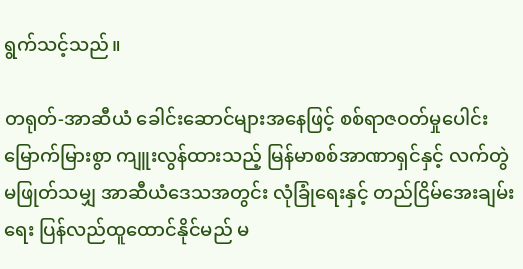ရွက်သင့်သည်။

တရုတ်-အာဆီယံ ခေါင်းဆောင်များအနေဖြင့် စစ်ရာဇဝတ်မှုပေါင်း မြောက်မြားစွာ ကျူးလွန်ထားသည့် မြန်မာစစ်အာဏာရှင်နှင့် လက်တွဲမဖြုတ်သမျှ အာဆီယံဒေသအတွင်း လုံခြုံရေးနှင့် တည်ငြိမ်အေးချမ်းရေး ပြန်လည်ထူထောင်နိုင်မည် မ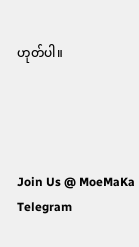ဟုတ်ပါ။




Join Us @ MoeMaKa Telegram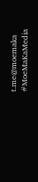t.me@moemaka
#MoeMaKaMedia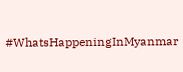#WhatsHappeningInMyanmar